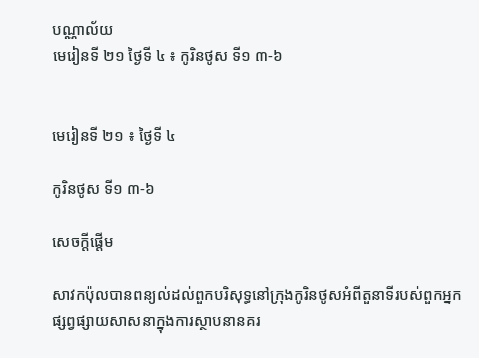បណ្ណាល័យ
មេរៀនទី ២១ ថ្ងៃទី ៤ ៖ កូរិនថូស ទី១ ៣-៦


មេរៀនទី ២១ ៖ ថ្ងៃទី ៤

កូរិនថូស ទី១ ៣-៦

សេចក្ដីផ្ដើម

សាវកប៉ុលបានពន្យល់ដល់ពួកបរិសុទ្ធនៅក្រុងកូរិនថូសអំពីតួនាទីរបស់ពួកអ្នកផ្សព្វផ្សាយសាសនាក្នុងការស្ថាបនានគរ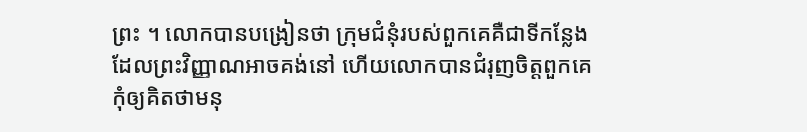ព្រះ ។ លោកបានបង្រៀនថា ក្រុមជំនុំរបស់ពួកគេគឺជាទីកន្លែងដែលព្រះវិញ្ញាណអាចគង់នៅ ហើយលោកបានជំរុញចិត្តពួកគេកុំឲ្យគិតថាមនុ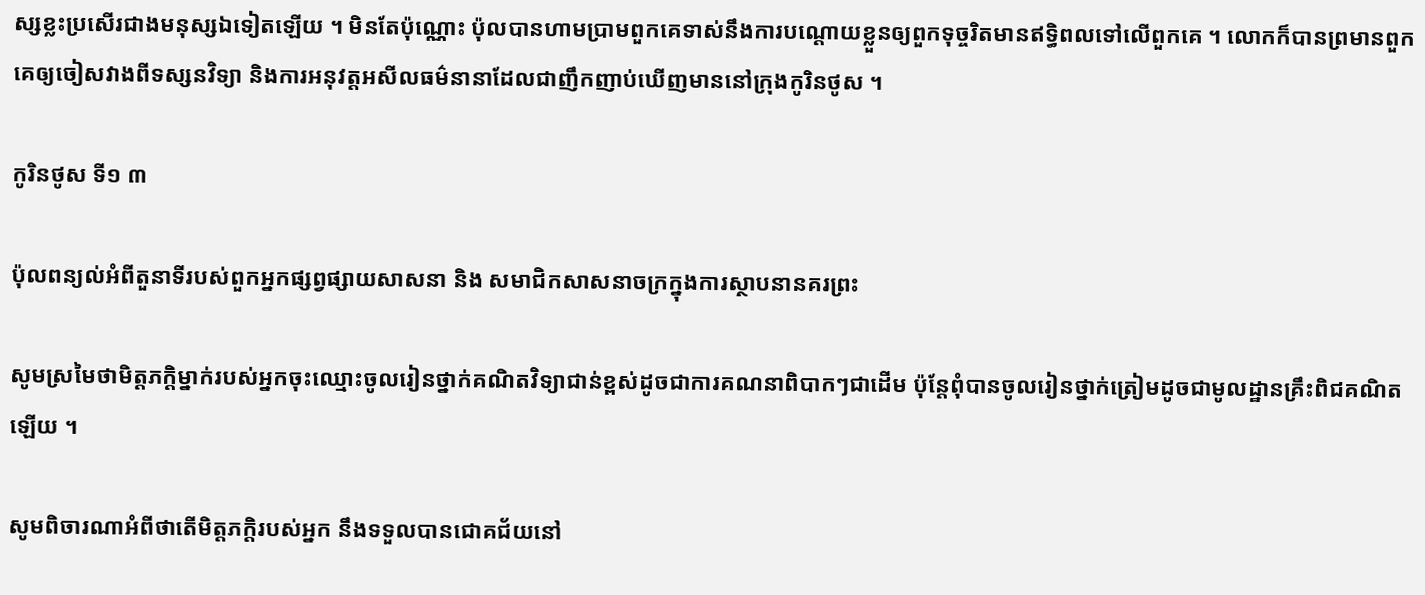ស្សខ្លះប្រសើរជាងមនុស្សឯទៀតឡើយ ។ មិនតែប៉ុណ្ណោះ ប៉ុលបានហាមប្រាមពួកគេទាស់នឹងការបណ្ដោយខ្លួនឲ្យពួកទុច្ចរិតមានឥទ្ធិពលទៅលើពួកគេ ។ លោកក៏បានព្រមានពួកគេឲ្យចៀសវាងពីទស្សនវិទ្យា និងការអនុវត្តអសីលធម៌នានាដែលជាញឹកញាប់ឃើញមាននៅក្រុងកូរិនថូស ។

កូរិនថូស ទី១ ៣

ប៉ុលពន្យល់អំពីតួនាទីរបស់ពួកអ្នកផ្សព្វផ្សាយសាសនា និង សមាជិកសាសនាចក្រក្នុងការស្ថាបនានគរព្រះ

សូមស្រមៃថាមិត្តភក្ដិម្នាក់របស់អ្នកចុះឈ្មោះចូលរៀនថ្នាក់គណិតវិទ្យាជាន់ខ្ពស់ដូចជាការគណនាពិបាកៗជាដើម ប៉ុន្តែពុំបានចូលរៀនថ្នាក់ត្រៀមដូចជាមូលដ្ឋានគ្រឹះពិជគណិតឡើយ ។

សូមពិចារណាអំពីថាតើមិត្តភក្ដិរបស់អ្នក នឹងទទួលបានជោគជ័យនៅ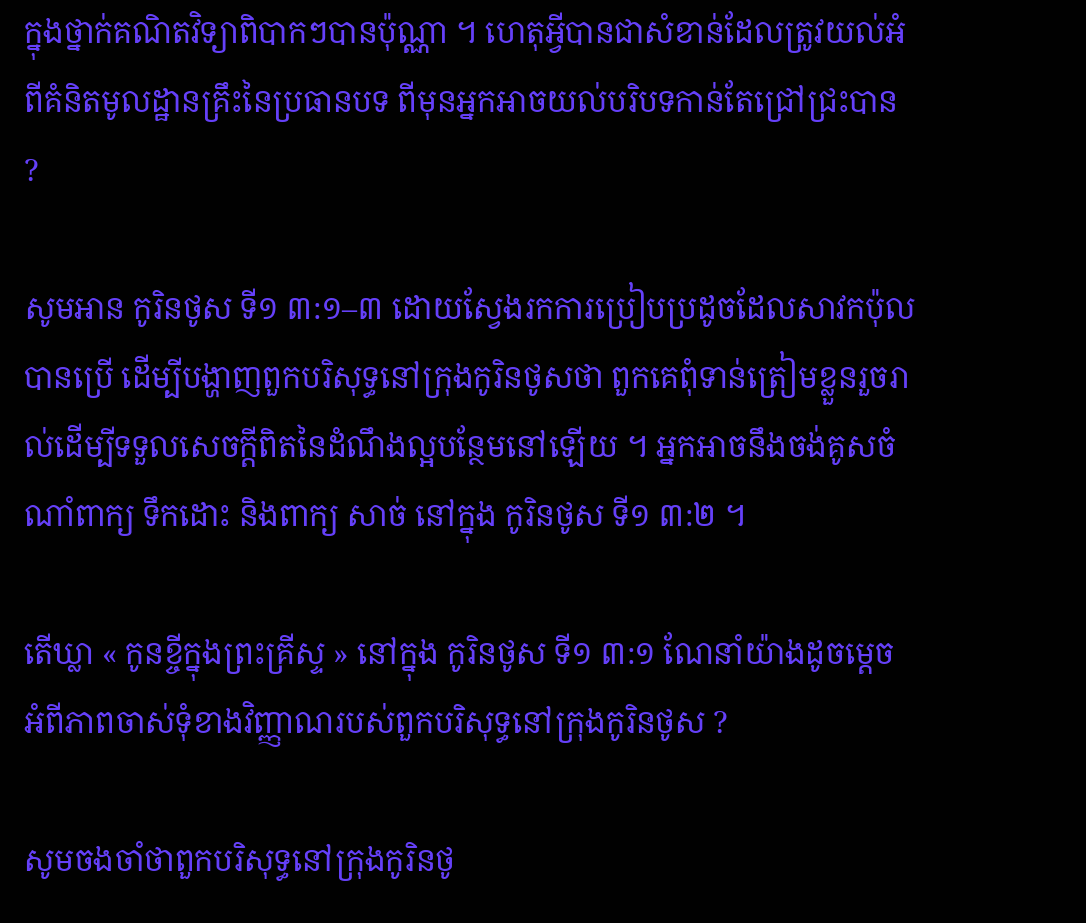ក្នុងថ្នាក់គណិតវិទ្យាពិបាកៗបានប៉ុណ្ណា ។ ហេតុអ្វីបានជាសំខាន់ដែលត្រូវយល់អំពីគំនិតមូលដ្ឋានគ្រឹះនៃប្រធានបទ ពីមុនអ្នកអាចយល់បរិបទកាន់តែជ្រៅជ្រះបាន ?

សូមអាន កូរិនថូស ទី១ ៣:១–៣ ដោយស្វែងរកការប្រៀបប្រដូចដែលសាវកប៉ុលបានប្រើ ដើម្បីបង្ហាញពួកបរិសុទ្ធនៅក្រុងកូរិនថូសថា ពួកគេពុំទាន់ត្រៀមខ្លួនរួចរាល់ដើម្បីទទួលសេចក្ដីពិតនៃដំណឹងល្អបន្ថែមនៅឡើយ ។ អ្នកអាចនឹងចង់គូសចំណាំពាក្យ ទឹកដោះ និងពាក្យ សាច់ នៅក្នុង កូរិនថូស ទី១ ៣:២ ។

តើឃ្លា « កូនខ្ចីក្នុងព្រះគ្រីស្ទ » នៅក្នុង កូរិនថូស ទី១ ៣:១ ណែនាំយ៉ាងដូចម្ដេច អំពីភាពចាស់ទុំខាងវិញ្ញាណរបស់ពួកបរិសុទ្ធនៅក្រុងកូរិនថូស ?

សូមចងចាំថាពួកបរិសុទ្ធនៅក្រុងកូរិនថូ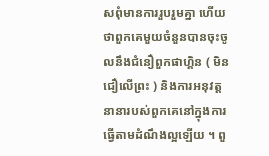សពុំមានការរួបរួមគ្នា ហើយថាពួកគេមួយចំនួនបានចុះចូលនឹងជំនឿពួកផាហ្គិន ( មិនជឿលើព្រះ ) និងការអនុវត្តនានារបស់ពួកគេនៅក្នុងការធ្វើតាមដំណឹងល្អឡើយ ។ ពួ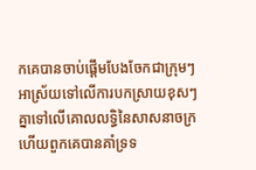កគេបានចាប់ផ្ដើមបែងចែកជាក្រុមៗអាស្រ័យទៅលើការបកស្រាយខុសៗគ្នាទៅលើគោលលទ្ធិនៃសាសនាចក្រ ហើយពួកគេបានគាំទ្រទ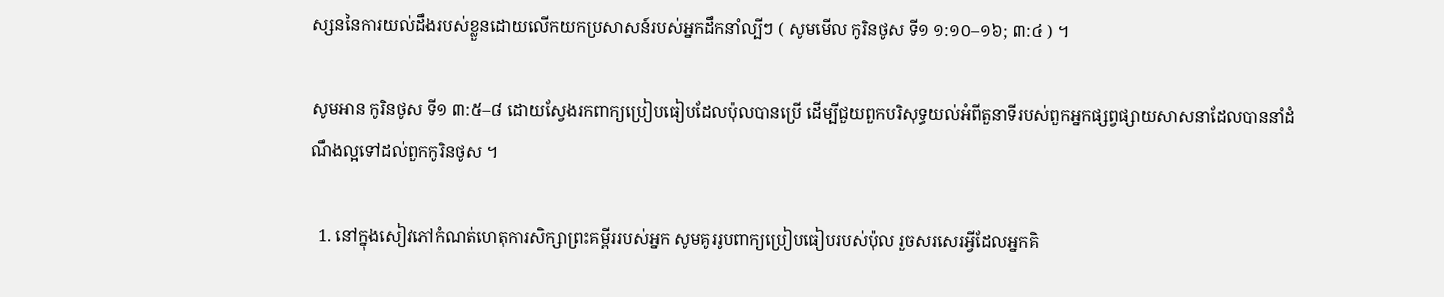ស្សននៃការយល់ដឹងរបស់ខ្លួនដោយលើកយកប្រសាសន៍របស់អ្នកដឹកនាំល្បីៗ ( សូមមើល កូរិនថូស ទី១ ១:១០–១៦; ៣:៤ ) ។

សូមអាន កូរិនថូស ទី១ ៣:៥–៨ ដោយស្វែងរកពាក្យប្រៀបធៀបដែលប៉ុលបានប្រើ ដើម្បីជួយពួកបរិសុទ្ធយល់អំពីតួនាទីរបស់ពួកអ្នកផ្សព្វផ្សាយសាសនាដែលបាននាំដំណឹងល្អទៅដល់ពួកកូរិនថូស ។

  1. នៅក្នុងសៀវភៅកំណត់ហេតុការសិក្សាព្រះគម្ពីររបស់អ្នក សូមគូររូបពាក្យប្រៀបធៀបរបស់ប៉ុល រួចសរសេរអ្វីដែលអ្នកគិ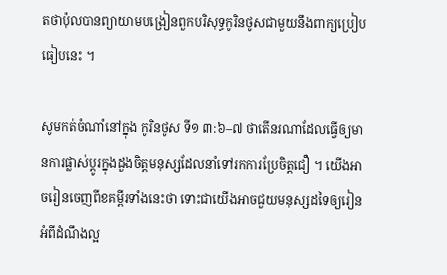តថាប៉ុលបានព្យាយាមបង្រៀនពួកបរិសុទ្ធកូរិនថូសជាមួយនឹងពាក្យប្រៀបធៀបនេះ ។

សូមកត់ចំណាំនៅក្នុង កូរិនថូស ទី១ ៣:៦–៧ ថាតើនរណាដែលធ្វើឲ្យមានការផ្លាស់ប្ដូរក្នុងដួងចិត្តមនុស្សដែលនាំទៅរកការប្រែចិត្តជឿ ។ យើងអាចរៀនចេញពីខគម្ពីរទាំងនេះថា ទោះជាយើងអាចជួយមនុស្សដទៃឲ្យរៀនអំពីដំណឹងល្អ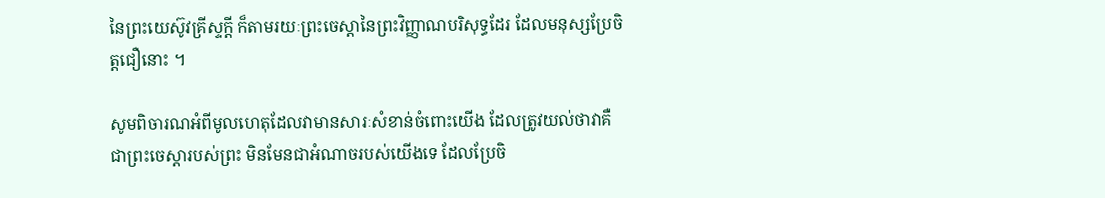នៃព្រះយេស៊ូវគ្រីស្ទក្ដី ក៏តាមរយៈព្រះចេស្ដានៃព្រះវិញ្ញាណបរិសុទ្ធដែរ ដែលមនុស្សប្រែចិត្តជឿនោះ ។

សូមពិចារណអំពីមូលហេតុដែលវាមានសារៈសំខាន់ចំពោះយើង ដែលត្រូវយល់ថាវាគឺជាព្រះចេស្ដារបស់ព្រះ មិនមែនជាអំណាចរបស់យើងទេ ដែលប្រែចិ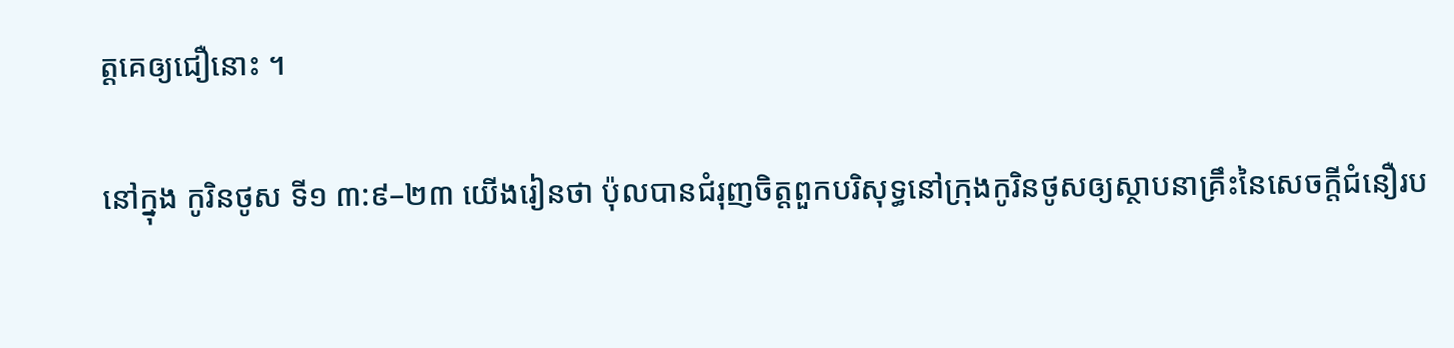ត្តគេឲ្យជឿនោះ ។

នៅក្នុង កូរិនថូស ទី១ ៣:៩–២៣ យើងរៀនថា ប៉ុលបានជំរុញចិត្តពួកបរិសុទ្ធនៅក្រុងកូរិនថូសឲ្យស្ថាបនាគ្រឹះនៃសេចក្ដីជំនឿរប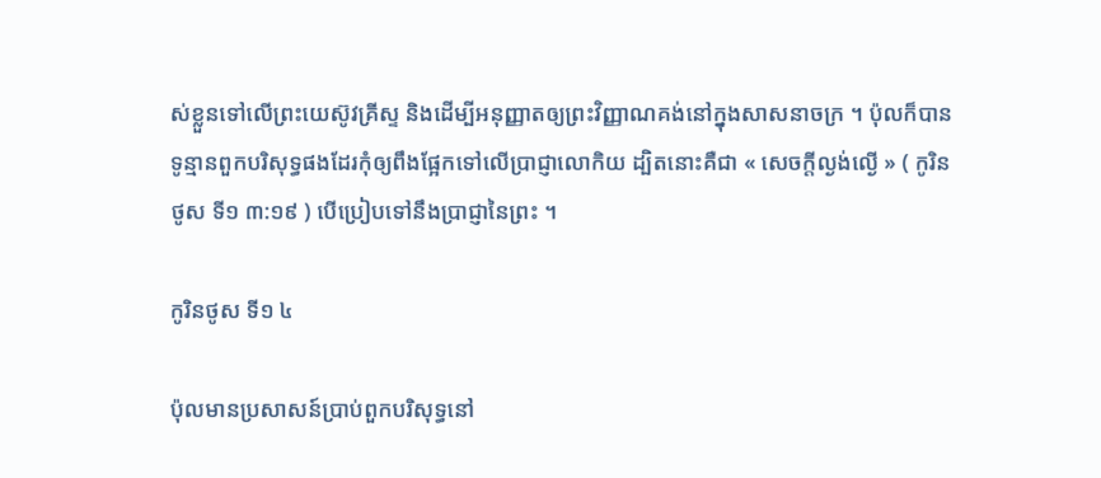ស់ខ្លួនទៅលើព្រះយេស៊ូវគ្រីស្ទ និងដើម្បីអនុញ្ញាតឲ្យព្រះវិញ្ញាណគង់នៅក្នុងសាសនាចក្រ ។ ប៉ុលក៏បានទូន្មានពួកបរិសុទ្ធផងដែរកុំឲ្យពឹងផ្អែកទៅលើប្រាជ្ញាលោកិយ ដ្បិតនោះគឺជា « សេចក្តីល្ងង់ល្ងើ » ( កូរិនថូស ទី១ ៣:១៩ ) បើប្រៀបទៅនឹងប្រាជ្ញានៃព្រះ ។

កូរិនថូស ទី១ ៤

ប៉ុលមានប្រសាសន៍ប្រាប់ពួកបរិសុទ្ធនៅ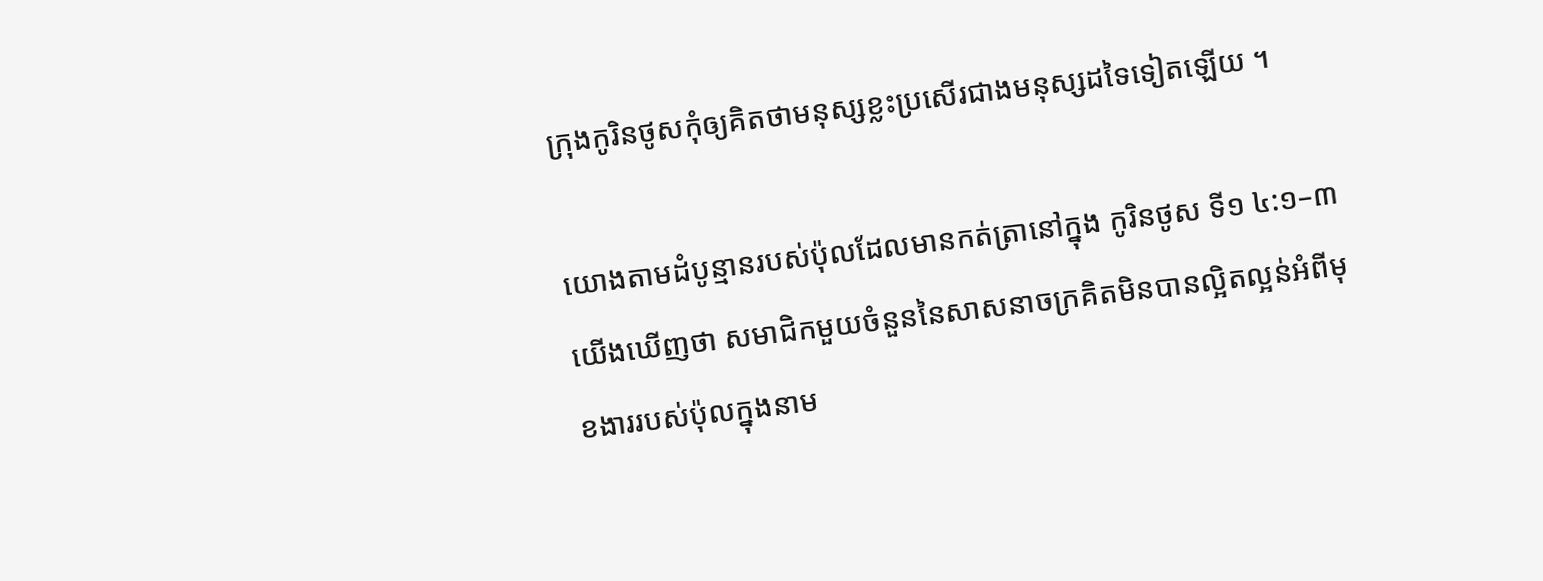ក្រុងកូរិនថូសកុំឲ្យគិតថាមនុស្សខ្លះប្រសើរជាងមនុស្សដទៃទៀតឡើយ ។

យោងតាមដំបូន្មានរបស់ប៉ុលដែលមានកត់ត្រានៅក្នុង កូរិនថូស ទី១ ៤:១–៣ យើងឃើញថា សមាជិកមួយចំនួននៃសាសនាចក្រគិតមិនបានល្អិតល្អន់អំពីមុខងាររបស់ប៉ុលក្នុងនាម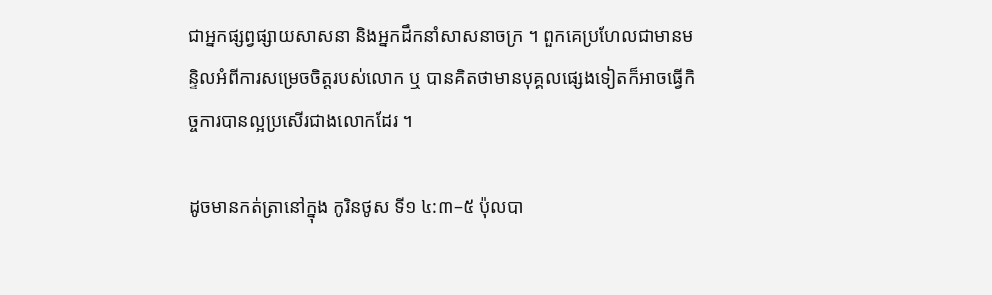ជាអ្នកផ្សព្វផ្សាយសាសនា និងអ្នកដឹកនាំសាសនាចក្រ ។ ពួកគេប្រហែលជាមានមន្ទិលអំពីការសម្រេចចិត្តរបស់លោក ឬ បានគិតថាមានបុគ្គលផ្សេងទៀតក៏អាចធ្វើកិច្ចការបានល្អប្រសើរជាងលោកដែរ ។

ដូចមានកត់ត្រានៅក្នុង កូរិនថូស ទី១ ៤:៣–៥ ប៉ុលបា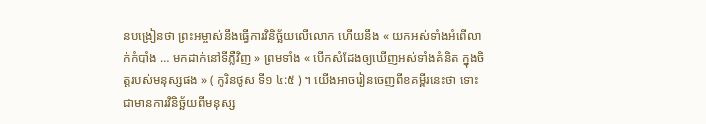នបង្រៀនថា ព្រះអម្ចាស់នឹងធ្វើការវិនិច្ឆ័យលើលោក ហើយនឹង « យកអស់ទាំងអំពើលាក់កំបាំង … មកដាក់នៅទីភ្លឺវិញ » ព្រមទាំង « បើកសំដែងឲ្យឃើញអស់ទាំងគំនិត ក្នុងចិត្តរបស់មនុស្សផង » ( កូរិនថូស ទី១ ៤:៥ ) ។ យើងអាចរៀនចេញពីខគម្ពីរនេះថា ទោះជាមានការវិនិច្ឆ័យពីមនុស្ស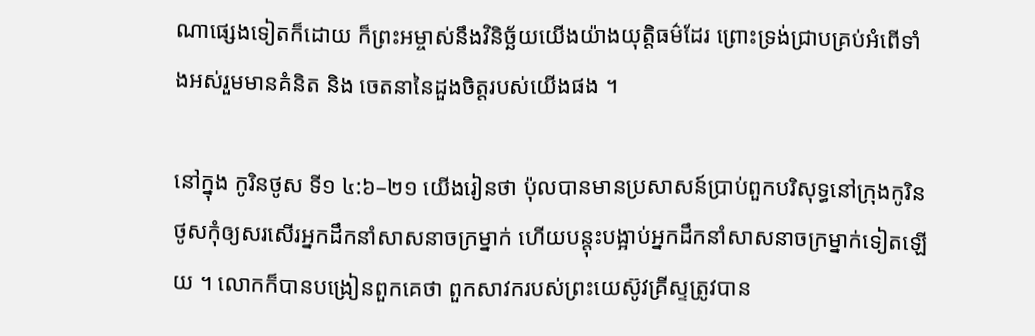ណាផ្សេងទៀតក៏ដោយ ក៏ព្រះអម្ចាស់នឹងវិនិច្ឆ័យយើងយ៉ាងយុត្តិធម៌ដែរ ព្រោះទ្រង់ជ្រាបគ្រប់អំពើទាំងអស់រួមមានគំនិត និង ចេតនានៃដួងចិត្តរបស់យើងផង ។

នៅក្នុង កូរិនថូស ទី១ ៤:៦–២១ យើងរៀនថា ប៉ុលបានមានប្រសាសន៍ប្រាប់ពួកបរិសុទ្ធនៅក្រុងកូរិនថូសកុំឲ្យសរសើរអ្នកដឹកនាំសាសនាចក្រម្នាក់ ហើយបន្តុះបង្អាប់អ្នកដឹកនាំសាសនាចក្រម្នាក់ទៀតឡើយ ។ លោកក៏បានបង្រៀនពួកគេថា ពួកសាវករបស់ព្រះយេស៊ូវគ្រីស្ទត្រូវបាន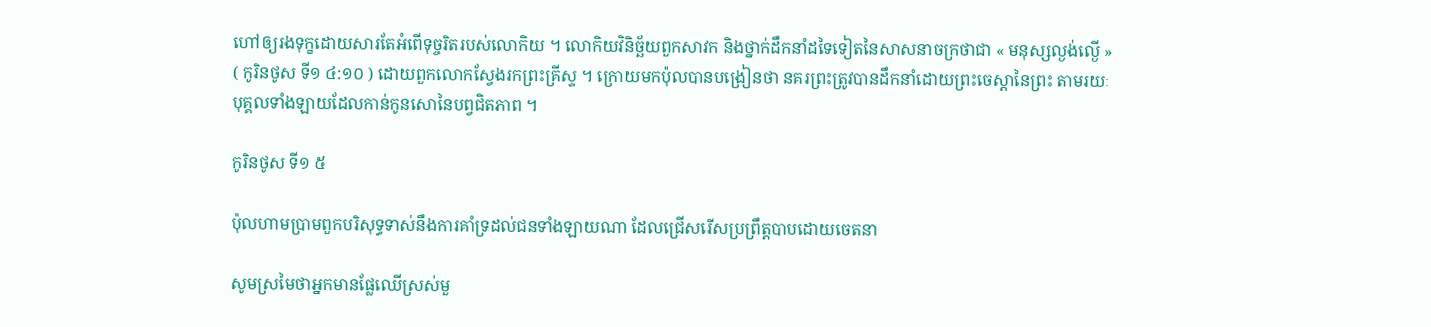ហៅឲ្យរងទុក្ខដោយសារតែអំពើទុច្ចរិតរបស់លោកិយ ។ លោកិយវិនិច្ឆ័យពួកសាវក និងថ្នាក់ដឹកនាំដទៃទៀតនៃសាសនាចក្រថាជា « មនុស្សល្ងង់ល្ងើ » ( កូរិនថូស ទី១ ៤:១០ ) ដោយពួកលោកស្វែងរកព្រះគ្រីស្ទ ។ ក្រោយមកប៉ុលបានបង្រៀនថា នគរព្រះត្រូវបានដឹកនាំដោយព្រះចេស្ដានៃព្រះ តាមរយៈបុគ្គលទាំងឡាយដែលកាន់កូនសោនៃបព្វជិតភាព ។

កូរិនថូស ទី១ ៥

ប៉ុលហាមប្រាមពួកបរិសុទ្ធទាស់នឹងការគាំទ្រដល់ជនទាំងឡាយណា ដែលជ្រើសរើសប្រព្រឹត្តបាបដោយចេតនា

សូមស្រមៃថាអ្នកមានផ្លែឈើស្រស់មួ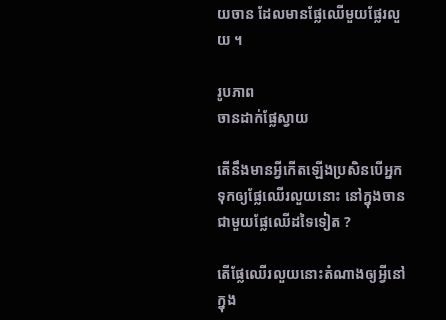យចាន ដែលមានផ្លែឈើមួយផ្លែរលួយ ។

រូបភាព
ចានដាក់ផ្លែស្វាយ

តើនឹងមានអ្វីកើតឡើងប្រសិនបើអ្នកទុកឲ្យផ្លែឈើរលួយនោះ នៅក្នុងចានជាមួយផ្លែឈើដទៃទៀត ?

តើផ្លែឈើរលួយនោះតំណាងឲ្យអ្វីនៅក្នុង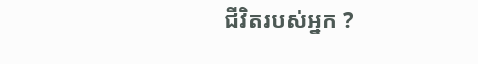ជីវិតរបស់អ្នក ?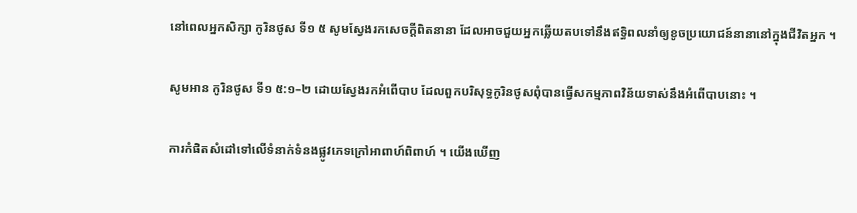នៅពេលអ្នកសិក្សា កូរិនថូស ទី១ ៥ សូមស្វែងរកសេចក្ដីពិតនានា ដែលអាចជួយអ្នកឆ្លើយតបទៅនឹងឥទ្ធិពលនាំឲ្យខូចប្រយោជន៍នានានៅក្នុងជីវិតអ្នក ។

សូមអាន កូរិនថូស ទី១ ៥:១–២ ដោយស្វែងរកអំពើបាប ដែលពួកបរិសុទ្ធកូរិនថូសពុំបានធ្វើសកម្មភាពវិន័យទាស់នឹងអំពើបាបនោះ ។

ការកំផិតសំដៅទៅលើទំនាក់ទំនងផ្លូវភេទក្រៅអាពាហ៍ពិពាហ៍ ។ យើងឃើញ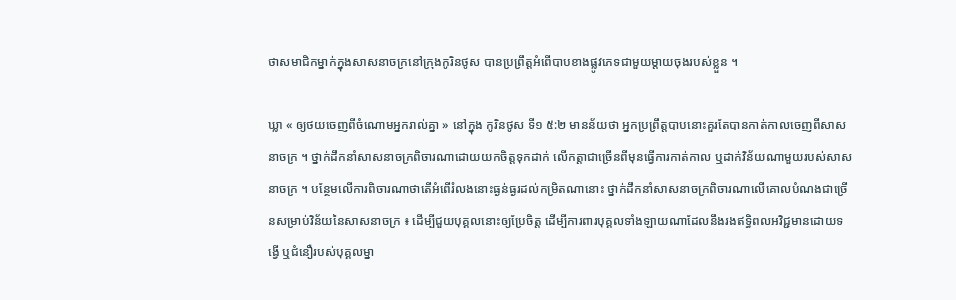ថាសមាជិកម្នាក់ក្នុងសាសនាចក្រនៅក្រុងកូរិនថូស បានប្រព្រឹត្តអំពើបាបខាងផ្លូវភេទជាមួយម្ដាយចុងរបស់ខ្លួន ។

ឃ្លា « ឲ្យថយចេញពីចំណោមអ្នករាល់គ្នា » នៅក្នុង កូរិនថូស ទី១ ៥:២ មានន័យថា អ្នកប្រព្រឹត្តបាបនោះគួរតែបានកាត់កាលចេញពីសាសនាចក្រ ។ ថ្នាក់ដឹកនាំសាសនាចក្រពិចារណាដោយយកចិត្តទុកដាក់ លើកត្តាជាច្រើនពីមុនធ្វើការកាត់កាល ឬដាក់វិន័យណាមួយរបស់សាសនាចក្រ ។ បន្ថែមលើការពិចារណាថាតើអំពើរំលងនោះធ្ងន់ធ្ងរដល់កម្រិតណានោះ ថ្នាក់ដឹកនាំសាសនាចក្រពិចារណាលើគោលបំណងជាច្រើនសម្រាប់វិន័យនៃសាសនាចក្រ ៖ ដើម្បីជួយបុគ្គលនោះឲ្យប្រែចិត្ត ដើម្បីការពារបុគ្គលទាំងឡាយណាដែលនឹងរងឥទ្ធិពលអវិជ្ជមានដោយទង្វើ ឬជំនឿរបស់បុគ្គលម្នា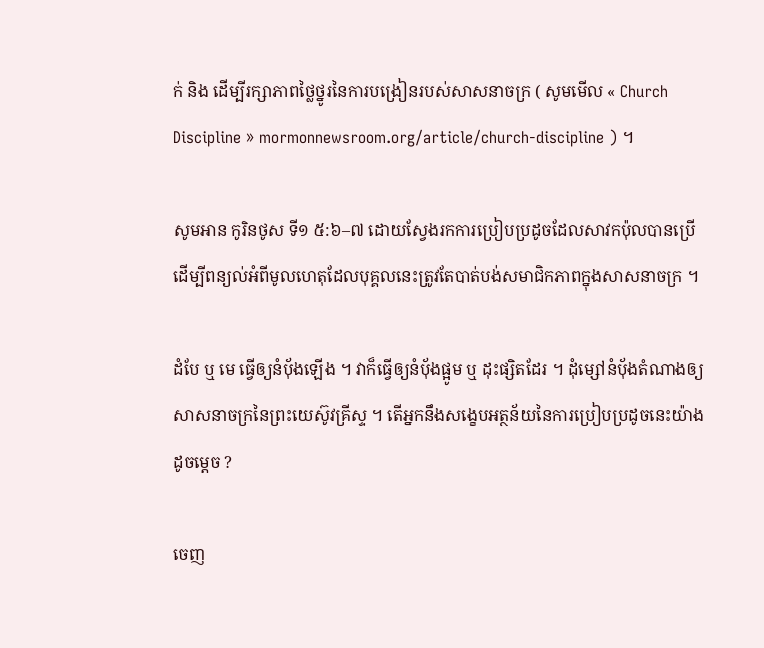ក់ និង ដើម្បីរក្សាភាពថ្លៃថ្នូរនៃការបង្រៀនរបស់សាសនាចក្រ ( សូមមើល « Church Discipline » mormonnewsroom.org/article/church-discipline ) ។

សូមអាន កូរិនថូស ទី១ ៥:៦–៧ ដោយស្វែងរកការប្រៀបប្រដូចដែលសាវកប៉ុលបានប្រើ ដើម្បីពន្យល់អំពីមូលហេតុដែលបុគ្គលនេះត្រូវតែបាត់បង់សមាជិកភាពក្នុងសាសនាចក្រ ។

ដំបែ ឬ មេ ធ្វើឲ្យនំប៉័ងឡើង ។ វាក៏ធ្វើឲ្យនំប៉័ងផ្អូម ឬ ដុះផ្សិតដែរ ។ ដុំម្សៅនំប៉័ងតំណាងឲ្យសាសនាចក្រនៃព្រះយេស៊ូវគ្រីស្ទ ។ តើអ្នកនឹងសង្ខេបអត្ថន័យនៃការប្រៀបប្រដូចនេះយ៉ាងដូចម្ដេច ?

ចេញ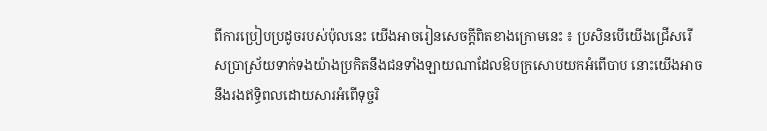ពីការប្រៀបប្រដូចរបស់ប៉ុលនេះ យើងអាចរៀនសេចក្តីពិតខាងក្រោមនេះ ៖ ប្រសិនបើយើងជ្រើសរើសប្រាស្រ័យទាក់ទងយ៉ាងប្រកិតនឹងជនទាំងឡាយណាដែលឱបក្រសោបយកអំពើបាប នោះយើងអាចនឹងរងឥទ្ធិពលដោយសារអំពើទុច្ចរិ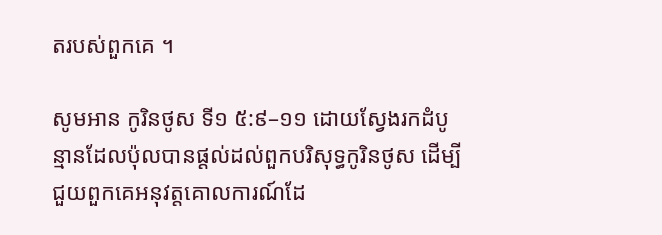តរបស់ពួកគេ ។

សូមអាន កូរិនថូស ទី១ ៥:៩–១១ ដោយស្វែងរកដំបូន្មានដែលប៉ុលបានផ្ដល់ដល់ពួកបរិសុទ្ធកូរិនថូស ដើម្បីជួយពួកគេអនុវត្តគោលការណ៍ដែ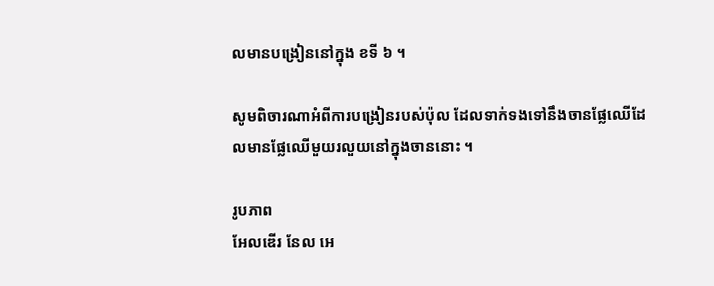លមានបង្រៀននៅក្នុង ខទី ៦ ។

សូមពិចារណាអំពីការបង្រៀនរបស់ប៉ុល ដែលទាក់ទងទៅនឹងចានផ្លែឈើដែលមានផ្លែឈើមួយរលួយនៅក្នុងចាននោះ ។

រូបភាព
អែលឌើរ នែល អេ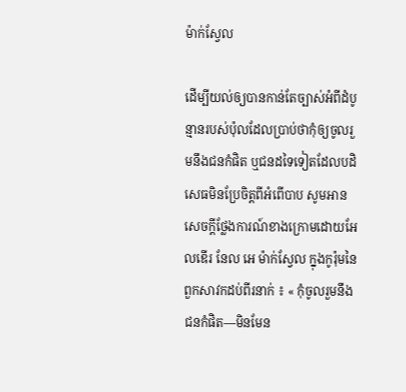ម៉ាក់ស្វែល

ដើម្បីយល់ឲ្យបានកាន់តែច្បាស់អំពីដំបូន្មានរបស់ប៉ុលដែលប្រាប់ថាកុំឲ្យចូលរួមនឹងជនកំផិត ឬជនដទៃទៀតដែលបដិសេធមិនប្រែចិត្តពីអំពើបាប សូមអានសេចក្ដីថ្លែងការណ៍ខាងក្រោមដោយអែលឌើរ នែល អេ ម៉ាក់ស្វែល ក្នុងកូរ៉ុមនៃពួកសាវកដប់ពីរនាក់ ៖ « កុំចូលរួមនឹងជនកំផិត—មិនមែន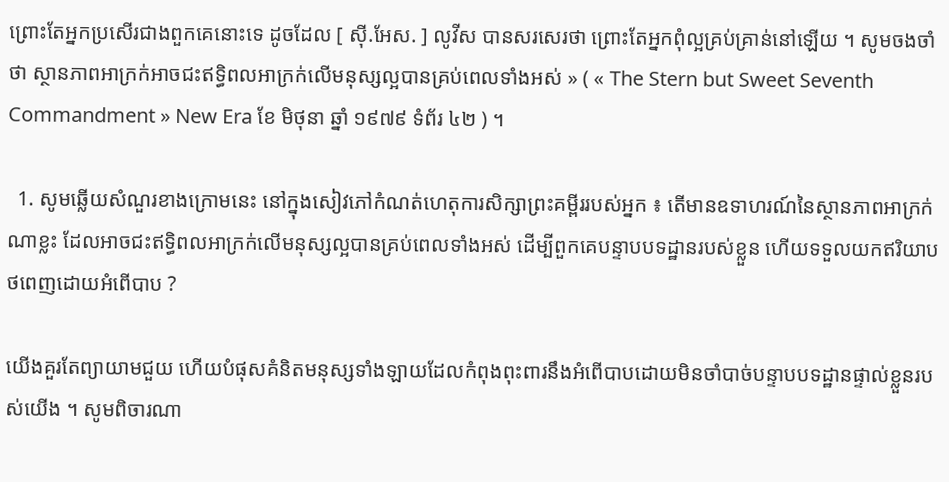ព្រោះតែអ្នកប្រសើរជាងពួកគេនោះទេ ដូចដែល [ ស៊ី.អែស. ] លូវីស បានសរសេរថា ព្រោះតែអ្នកពុំល្អគ្រប់គ្រាន់នៅឡើយ ។ សូមចងចាំថា ស្ថានភាពអាក្រក់អាចជះឥទ្ធិពលអាក្រក់លើមនុស្សល្អបានគ្រប់ពេលទាំងអស់ » ( « The Stern but Sweet Seventh Commandment » New Era ខែ មិថុនា ឆ្នាំ ១៩៧៩ ទំព័រ ៤២ ) ។

  1. សូមឆ្លើយសំណួរខាងក្រោមនេះ នៅក្នុងសៀវភៅកំណត់ហេតុការសិក្សាព្រះគម្ពីររបស់អ្នក ៖ តើមានឧទាហរណ៍នៃស្ថានភាពអាក្រក់ណាខ្លះ ដែលអាចជះឥទ្ធិពលអាក្រក់លើមនុស្សល្អបានគ្រប់ពេលទាំងអស់ ដើម្បីពួកគេបន្ទាបបទដ្ឋានរបស់ខ្លួន ហើយទទួលយកឥរិយាបថពេញដោយអំពើបាប ?

យើងគួរតែព្យាយាមជួយ ហើយបំផុសគំនិតមនុស្សទាំងឡាយដែលកំពុងពុះពារនឹងអំពើបាបដោយមិនចាំបាច់បន្ទាបបទដ្ឋានផ្ទាល់ខ្លួនរបស់យើង ។ សូមពិចារណា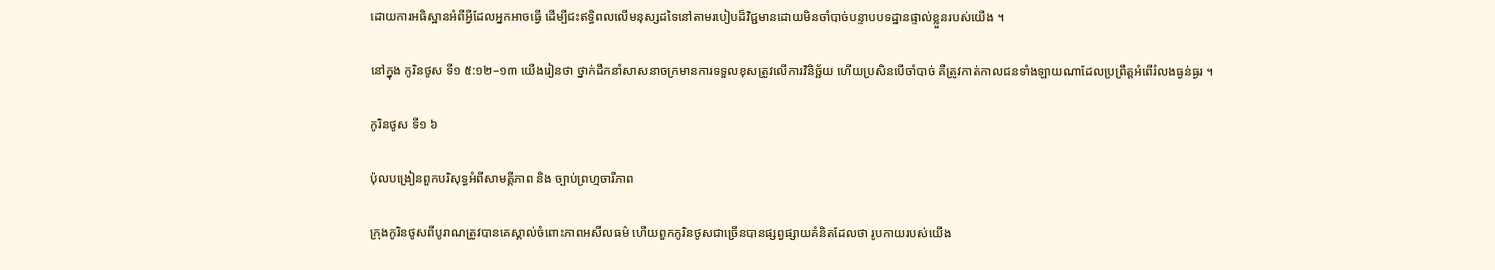ដោយការអធិស្ឋានអំពីអ្វីដែលអ្នកអាចធ្វើ ដើម្បីជះឥទ្ធិពលលើមនុស្សដទៃនៅតាមរបៀបដ៏វិជ្ជមានដោយមិនចាំបាច់បន្ទាបបទដ្ឋានផ្ទាល់ខ្លួនរបស់យើង ។

នៅក្នុង កូរិនថូស ទី១ ៥:១២–១៣ យើងរៀនថា ថ្នាក់ដឹកនាំសាសនាចក្រមានការទទួលខុសត្រូវលើការវិនិច្ឆ័យ ហើយប្រសិនបើចាំបាច់ គឺត្រូវកាត់កាលជនទាំងឡាយណាដែលប្រព្រឹត្តអំពើរំលងធ្ងន់ធ្ងរ ។

កូរិនថូស ទី១ ៦

ប៉ុលបង្រៀនពួកបរិសុទ្ធអំពីសាមគ្គីភាព និង ច្បាប់ព្រហ្មចារីភាព

ក្រុងកូរិនថូសពីបូរាណត្រូវបានគេស្គាល់ចំពោះភាពអសីលធម៌ ហើយពួកកូរិនថូសជាច្រើនបានផ្សព្វផ្សាយគំនិតដែលថា រូបកាយរបស់យើង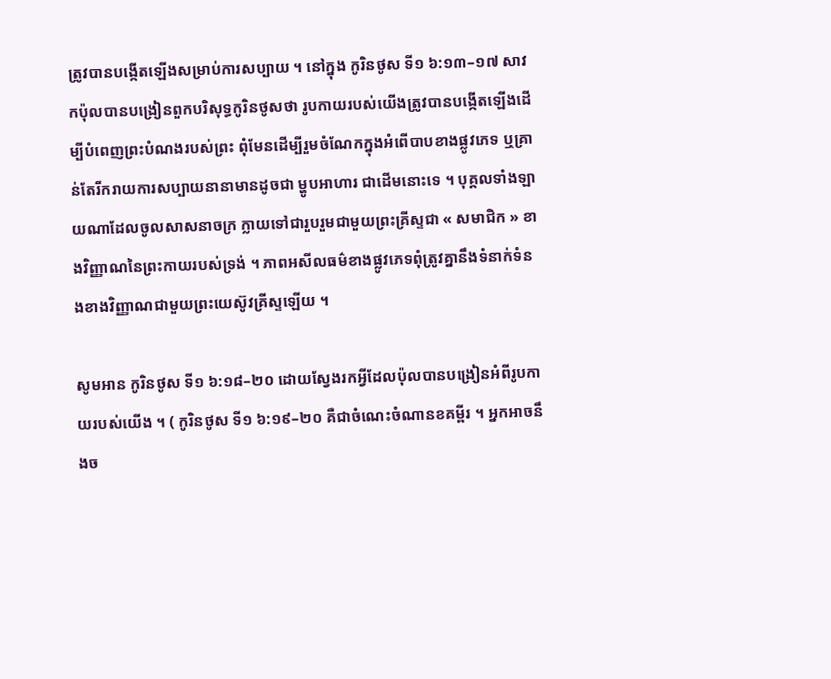ត្រូវបានបង្កើតឡើងសម្រាប់ការសប្បាយ ។ នៅក្នុង កូរិនថូស ទី១ ៦:១៣–១៧ សាវកប៉ុលបានបង្រៀនពួកបរិសុទ្ធកូរិនថូសថា រូបកាយរបស់យើងត្រូវបានបង្កើតឡើងដើម្បីបំពេញព្រះបំណងរបស់ព្រះ ពុំមែនដើម្បីរួមចំណែកក្នុងអំពើបាបខាងផ្លូវភេទ ឬគ្រាន់តែរីករាយការសប្បាយនានាមានដូចជា ម្ហូបអាហារ ជាដើមនោះទេ ។ បុគ្គលទាំងឡាយណាដែលចូលសាសនាចក្រ ក្លាយទៅជារួបរួមជាមួយព្រះគ្រីស្ទជា « សមាជិក » ខាងវិញ្ញាណនៃព្រះកាយរបស់ទ្រង់ ។ ភាពអសីលធម៌ខាងផ្លូវភេទពុំត្រូវគ្នានឹងទំនាក់ទំនងខាងវិញ្ញាណជាមួយព្រះយេស៊ូវគ្រីស្ទឡើយ ។

សូមអាន កូរិនថូស ទី១ ៦:១៨–២០ ដោយស្វែងរកអ្វីដែលប៉ុលបានបង្រៀនអំពីរូបកាយរបស់យើង ។ ( កូរិនថូស ទី១ ៦:១៩–២០ គឺជាចំណេះចំណានខគម្ពីរ ។ អ្នកអាចនឹងច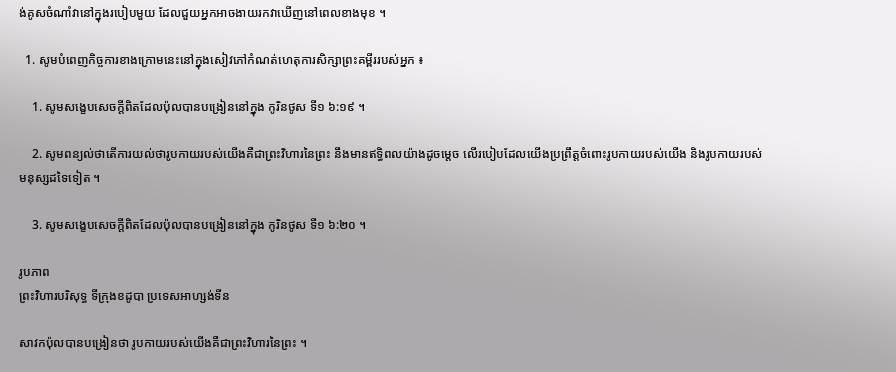ង់គូសចំណាំវានៅក្នុងរបៀបមួយ ដែលជួយអ្នកអាចងាយរកវាឃើញនៅពេលខាងមុខ ។

  1. សូមបំពេញកិច្ចការខាងក្រោមនេះនៅក្នុងសៀវភៅកំណត់ហេតុការសិក្សាព្រះគម្ពីររបស់អ្នក ៖

    1. សូមសង្ខេបសេចក្ដីពិតដែលប៉ុលបានបង្រៀននៅក្នុង កូរិនថូស ទី១ ៦:១៩ ។

    2. សូមពន្យល់ថាតើការយល់ថារូបកាយរបស់យើងគឺជាព្រះវិហារនៃព្រះ នឹងមានឥទ្ធិពលយ៉ាងដូចម្ដេច លើរបៀបដែលយើងប្រព្រឹត្តចំពោះរូបកាយរបស់យើង និងរូបកាយរបស់មនុស្សដទៃទៀត ។

    3. សូមសង្ខេបសេចក្ដីពិតដែលប៉ុលបានបង្រៀននៅក្នុង កូរិនថូស ទី១ ៦:២០ ។

រូបភាព
ព្រះវិហារបរិសុទ្ធ ទីក្រុងខដូបា ប្រទេសអាហ្សង់ទីន

សាវកប៉ុលបានបង្រៀនថា រូបកាយរបស់យើងគឺជាព្រះវិហារនៃព្រះ ។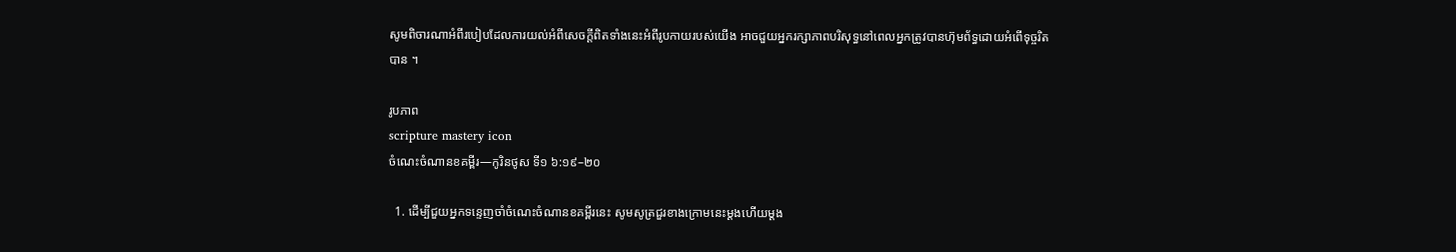សូមពិចារណាអំពីរបៀបដែលការយល់អំពីសេចក្ដីពិតទាំងនេះអំពីរូបកាយរបស់យើង អាចជួយអ្នករក្សាភាពបរិសុទ្ធនៅពេលអ្នកត្រូវបានហ៊ុមព័ទ្ធដោយអំពើទុច្ចរិតបាន ។

រូបភាព
scripture mastery icon
ចំណេះចំណានខគម្ពីរ—កូរិនថូស ទី១ ៦:១៩–២០

  1. ដើម្បីជួយអ្នកទន្ទេញចាំចំណេះចំណានខគម្ពីរនេះ សូមសូត្រជួរខាងក្រោមនេះម្ដងហើយម្ដង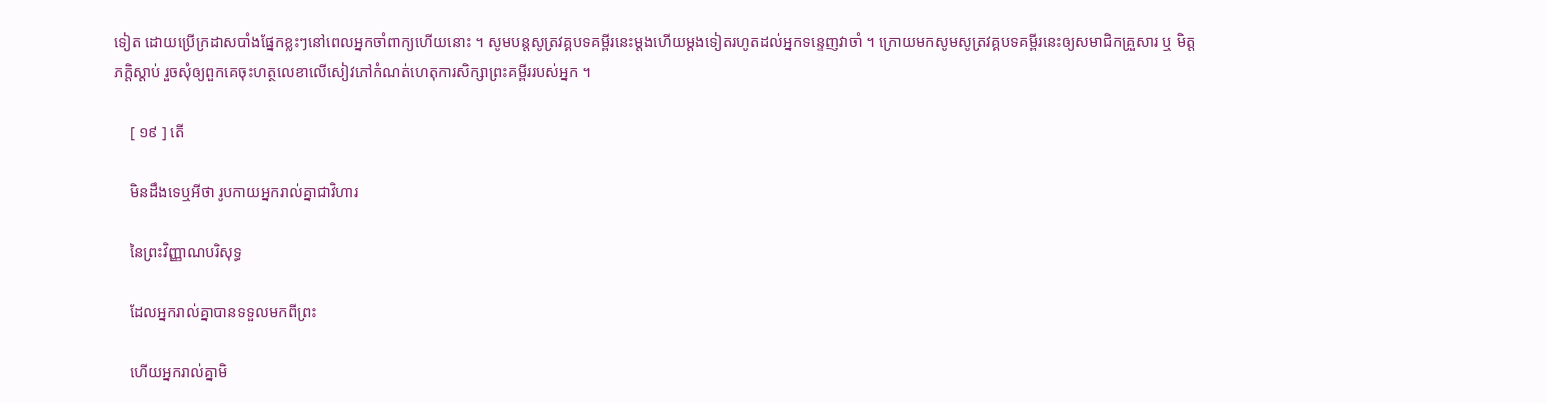ទៀត ដោយប្រើក្រដាសបាំងផ្នែកខ្លះៗនៅពេលអ្នកចាំពាក្យហើយនោះ ។ សូមបន្តសូត្រវគ្គបទគម្ពីរនេះម្ដងហើយម្ដងទៀតរហូតដល់អ្នកទន្ទេញវាចាំ ។ ក្រោយមកសូមសូត្រវគ្គបទគម្ពីរនេះឲ្យសមាជិកគ្រួសារ ឬ មិត្តភក្ដិស្ដាប់ រួចសុំឲ្យពួកគេចុះហត្ថលេខាលើសៀវភៅកំណត់ហេតុការសិក្សាព្រះគម្ពីររបស់អ្នក ។

    [ ១៩ ] តើ

    មិនដឹងទេឬអីថា រូបកាយអ្នករាល់គ្នាជាវិហារ

    នៃព្រះវិញ្ញាណបរិសុទ្ធ

    ដែលអ្នករាល់គ្នាបានទទួលមកពីព្រះ

    ហើយអ្នករាល់គ្នាមិ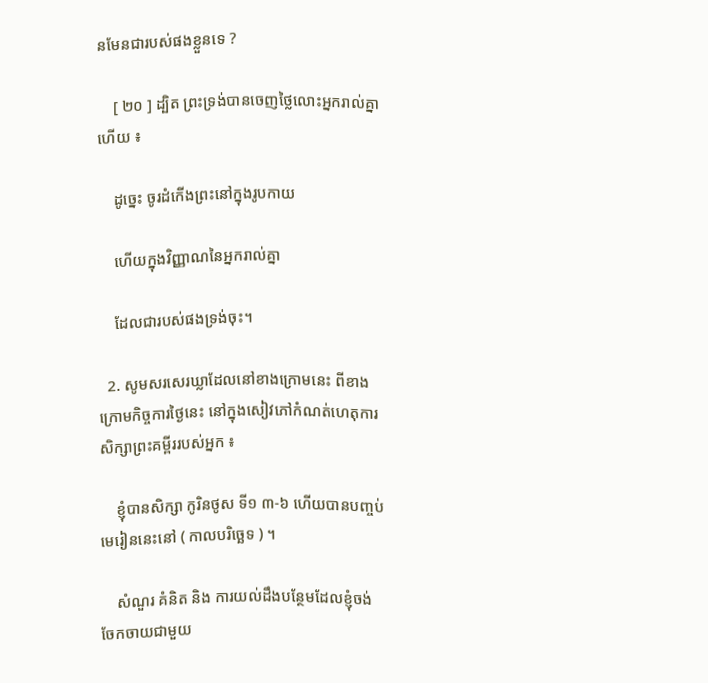នមែនជារបស់ផងខ្លួនទេ ?

    [ ២០ ] ដ្បិត ព្រះទ្រង់បានចេញថ្លៃលោះអ្នករាល់គ្នាហើយ ៖

    ដូច្នេះ ចូរដំកើងព្រះនៅក្នុងរូបកាយ

    ហើយក្នុងវិញ្ញាណនៃអ្នករាល់គ្នា

    ដែលជារបស់ផងទ្រង់ចុះ។

  2. សូមសរសេរឃ្លាដែលនៅខាងក្រោមនេះ ពីខាងក្រោមកិច្ចការថ្ងៃនេះ នៅក្នុងសៀវភៅកំណត់ហេតុការសិក្សាព្រះគម្ពីររបស់អ្នក ៖

    ខ្ញុំបានសិក្សា កូរិនថូស ទី១ ៣-៦ ហើយបានបញ្ចប់មេរៀននេះនៅ ( កាលបរិច្ឆេទ ) ។

    សំណួរ គំនិត និង ការយល់ដឹងបន្ថែមដែលខ្ញុំចង់ចែកចាយជាមួយ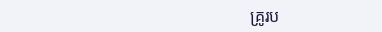គ្រូរប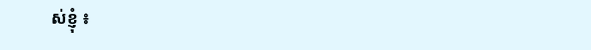ស់ខ្ញុំ ៖